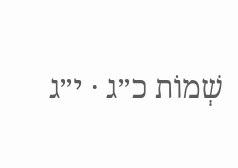שְׁמוֹת כ״ג · י״ג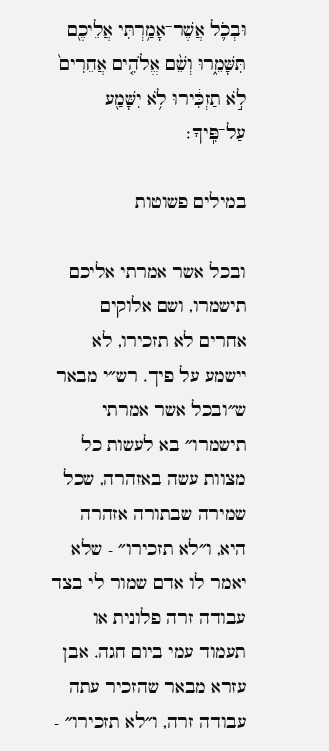וּבְכֹ֛ל אֲשֶׁר־אָמַ֥רְתִּי אֲלֵיכֶ֖ם תִּשָּׁמֵ֑רוּ וְשֵׁ֨ם אֱלֹהִ֤ים אֲחֵרִים֙ לֹ֣א תַזְכִּ֔ירוּ לֹ֥א יִשָּׁמַ֖ע עַל־פִּֽיךָ׃

במילים פשוטות

ובכל אשר אמרתי אליכם תישמרו, ושם אלוקים אחרים לא תזכירו, לא יישמע על פיך. רש״י מבאר ש״ובכל אשר אמרתי תישמרו״ בא לעשות כל מצוות עשה באזהרה, שכל שמירה שבתורה אזהרה היא, ו״לא תזכירו״ - שלא יאמר לו אדם שמור לי בצד עבודה זרה פלונית או תעמוד עמי ביום חגה. אבן עזרא מבאר שהזכיר עתה עבודה זרה, ו״לא תזכירו״ -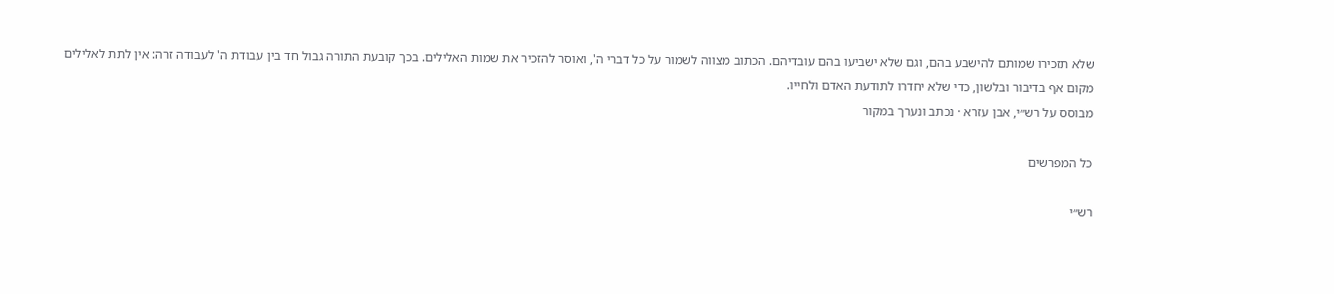שלא תזכירו שמותם להישבע בהם, וגם שלא ישביעו בהם עובדיהם. הכתוב מצווה לשמור על כל דברי ה', ואוסר להזכיר את שמות האלילים. בכך קובעת התורה גבול חד בין עבודת ה' לעבודה זרה: אין לתת לאלילים מקום אף בדיבור ובלשון, כדי שלא יחדרו לתודעת האדם ולחייו.
מבוסס על רש״י, אבן עזרא · נכתב ונערך במקור

כל המפרשים

רש״י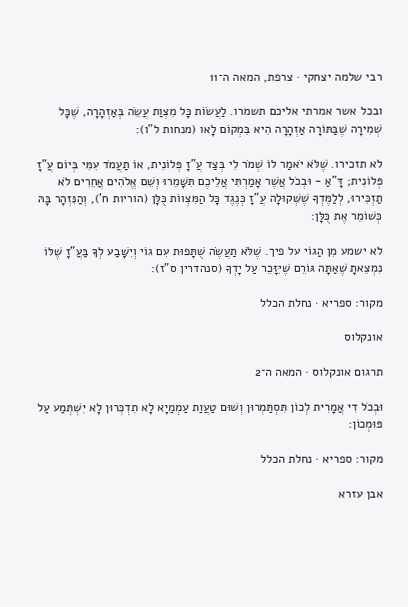רבי שלמה יצחקי · צרפת, המאה ה־11

ובכל אשר אמרתי אליכם תשמרו. לַעֲשׂוֹת כָּל מִצְוַת עֲשֵׂה בְּאַזְהָרָה, שֶׁכָּל שְׁמִירָה שֶׁבַּתּוֹרָה אַזְהָרָה הִיא בִּמְקוֹם לָאו (מנחות ל"ו):

לא תזכירו. שֶׁלֹּא יֹאמַר לוֹ שְׁמֹר לִי בְּצַד עֲ"זָ פְּלוֹנִית, אוֹ תַעֲמֹד עִמִּי בְּיוֹם עֲ"זָ פְּלוֹנִית; דָּ"אַ - וּבְכֹל אֲשֶׁר אָמַרְתִּי אֲלֵיכֶם תִּשָּׁמֵרוּ וְשֵׁם אֱלֹהִים אֲחֵרִים לֹא תַזְכִּירוּ, לְלַמֶּדְךָ שֶׁשְּׁקוּלָה עֲ"זָ כְּנֶגֶד כָּל הַמִּצְווֹת כֻּלָּן (הוריות ח'), וְהַנִּזְהָר בָּהּ כְּשׁוֹמֵר אֶת כֻּלָּן:

לא ישמע מִן הַגוֹי על פיך. שֶׁלֹּא תַעֲשֶׂה שֻׁתָּפוּת עִם גוֹי וְיִשָּׁבַע לְךָ בַּעֲ"זָ שֶׁלּוֹ נִמְצֵאתָ שֶׁאַתָּה גּוֹרֵם שֶׁיִּזָּכֵר עַל יָדְךָ (סנהדרין ס"ז):

מקור: ספריא · נחלת הכלל

אונקלוס

תרגום אונקלוס · המאה ה־2

וּבְכֹל דִי אֲמָרִית לְכוֹן תִּסְתַּמְרוּן וְשׁוּם טַעֲוַת עַמְמַיָא לָא תִדְכְּרוּן לָא יִשְׁתְּמַע עַל פּוּמְכוֹן:

מקור: ספריא · נחלת הכלל

אבן עזרא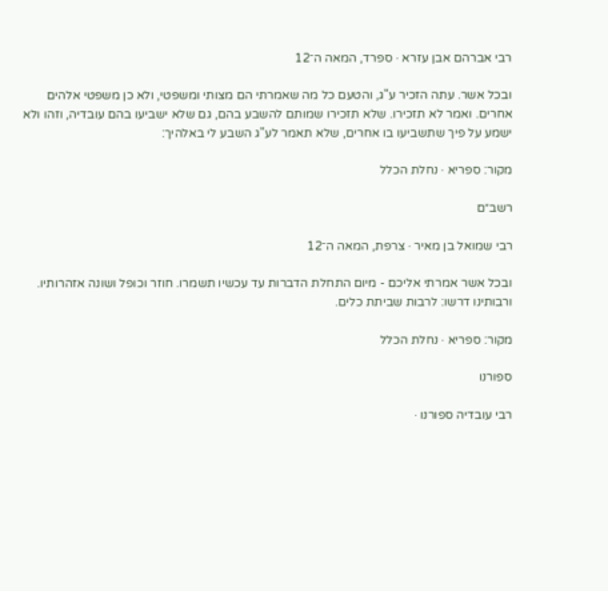רבי אברהם אבן עזרא · ספרד, המאה ה־12

ובכל אשר. עתה הזכיר ע"ג, והטעם כל מה שאמרתי הם מצותי ומשפטי, ולא כן משפטי אלהים אחרים. ואמר לא תזכירו. שלא תזכירו שמותם להשבע בהם, גם שלא ישביעו בהם עובדיה, וזהו ולא ישמע על פיך שתשביעו בו אחרים, שלא תאמר לע"ג השבע לי באלהיך:

מקור: ספריא · נחלת הכלל

רשב״ם

רבי שמואל בן מאיר · צרפת, המאה ה־12

ובכל אשר אמרתי אליכם - מיום התחלת הדברות עד עכשיו תשמרו. חוזר וכופל ושונה אזהרותיו. ורבותינו דרשו: לרבות שביתת כלים.

מקור: ספריא · נחלת הכלל

ספורנו

רבי עובדיה ספורנו ·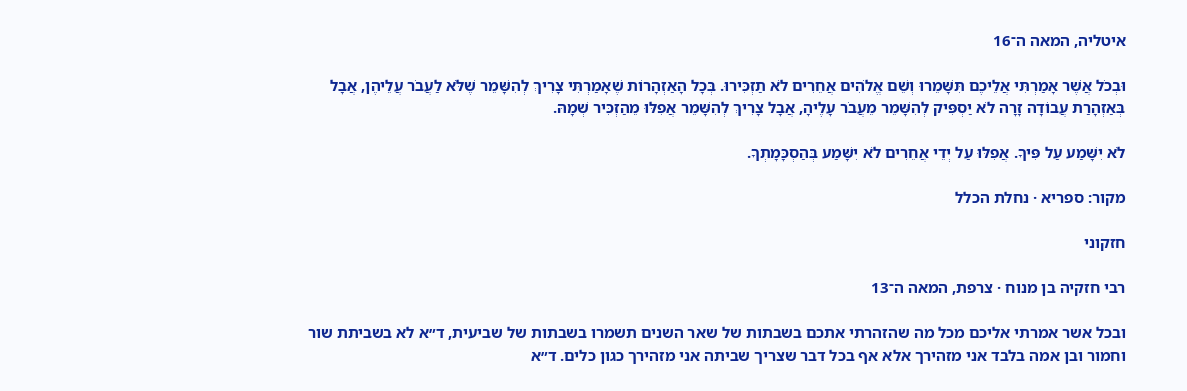איטליה, המאה ה־16

וּבְכֹל אֲשֶׁר אָמַרְתִּי אֲלֵיכֶם תִּשָּׁמֵרוּ וְשֵׁם אֱלֹהִים אֲחֵרִים לֹא תַזְכִּירוּ. בְּכָל הָאַזְהָרוֹת שֶׁאָמַרְתִּי צָרִיךְ לְהִשָּׁמֵר שֶׁלֹּא לַעֲבֹר עֲלֵיהֶן, אֲבָל בְּאַזְהָרַת עֲבוֹדָה זָרָה לֹא יַסְפִּיק לְהִשָּׁמֵר מֵעֲבֹר עָלֶיהָ, אֲבָל צָרִיךְ לְהִשָּׁמֵר אֲפִלּוּ מֵהַזְכִּיר שְׁמָהּ.

לֹא יִשָּׁמַע עַל פִּיךָ. אֲפִלּוּ עַל יְדֵי אֲחֵרִים לֹא יִשָּׁמַע בְּהַסְכָּמָתְךָ.

מקור: ספריא · נחלת הכלל

חזקוני

רבי חזקיה בן מנוח · צרפת, המאה ה־13

ובכל אשר אמרתי אליכם מכל מה שהזהרתי אתכם בשבתות של שאר השנים תשמרו בשבתות של שביעית, ד״א לא בשביתת שור וחמור ובן אמה בלבד אני מזהירך אלא אף בכל דבר שצריך שביתה אני מזהירך כגון כלים. ד״א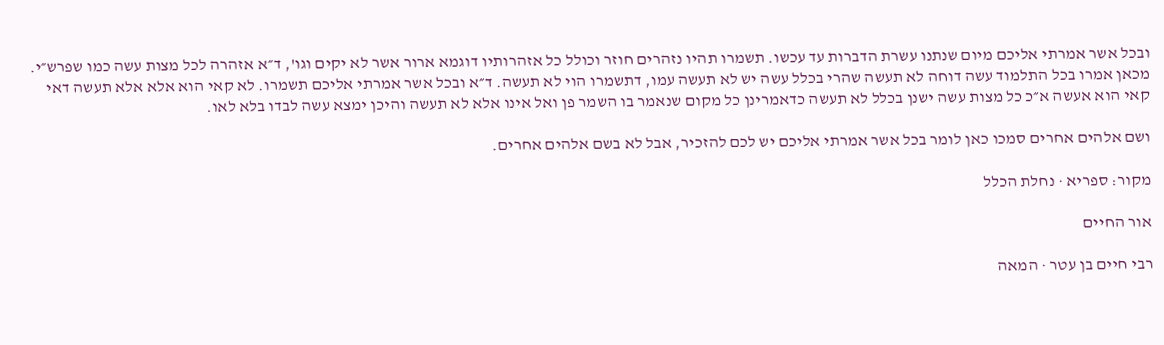ובכל אשר אמרתי אליכם מיום שנתנו עשרת הדברות עד עכשו. תשמרו תהיו נזהרים חוזר וכולל כל אזהרותיו דוגמא ארור אשר לא יקים וגו', ד״א אזהרה לכל מצות עשה כמו שפרש״י. מכאן אמרו בכל התלמוד עשה דוחה לא תעשה שהרי בכלל עשה יש לא תעשה עמו, דתשמרו הוי לא תעשה. ד״א ובכל אשר אמרתי אליכם תשמרו. לא קאי הוא אלא אלא תעשה דאי קאי הוא אעשה א״כ כל מצות עשה ישנן בכלל לא תעשה כדאמרינן כל מקום שנאמר בו השמר פן ואל אינו אלא לא תעשה והיכן ימצא עשה לבדו בלא לאו.

ושם אלהים אחרים סמכו כאן לומר בכל אשר אמרתי אליכם יש לכם להזכיר, אבל לא בשם אלהים אחרים.

מקור: ספריא · נחלת הכלל

אור החיים

רבי חיים בן עטר · המאה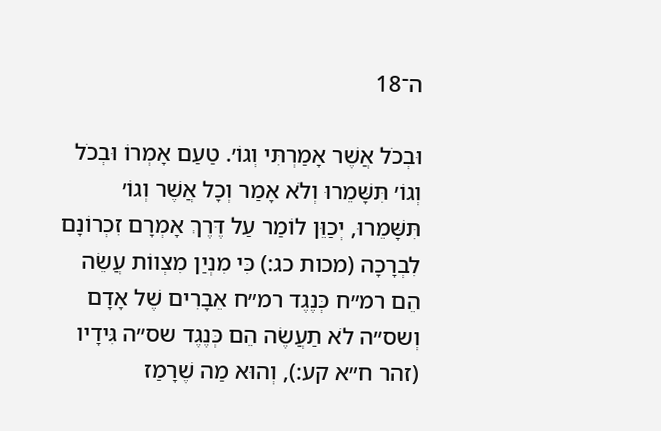ה־18

וּבְכֹל אֲשֶׁר אָמַרְתִּי וְגוֹ׳. טַעַם אָמְרוֹ וּבְכֹל וְגוֹ׳ תִּשָּׁמֵרוּ וְלֹא אָמַר וְכָל אֲשֶׁר וְגוֹ׳ תִּשָּׁמֵרוּ, יְכַוֵּן לוֹמַר עַל דֶּרֶךְ אָמְרָם זִכְרוֹנָם לִבְרָכָה (מכות כג:) כִּי מִנְיַן מִצְווֹת עֲשֵׂה הֵם רמ״ח כְּנֶגֶד רמ״ח אֵבָרִים שֶׁל אָדָם וְשס״ה לֹא תַעֲשֶׂה הֵם כְּנֶגֶד שס״ה גִּידָיו (זהר ח״א קע:), וְהוּא מַה שֶׁרָמַז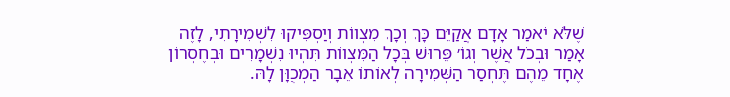שֶׁלֹּא יֹאמַר אָדָם אֲקַיֵּם כָּךְ וְכָךְ מִצְווֹת וְיַסְפִּיקוּ לִשְׁמִירָתִי, לָזֶה אָמַר וּבְכֹל אֲשֶׁר וְגוֹ׳ פֵּרוּשׁ בְּכָל הַמִּצְווֹת תִּהְיוּ נִשְׁמָרִים וּבְחֶסְרוֹן אֶחָד מֵהֶם תֶּחְסַר הַשְּׁמִירָה לְאוֹתוֹ אֵבָר הַמְכֻוָּן לָהּ.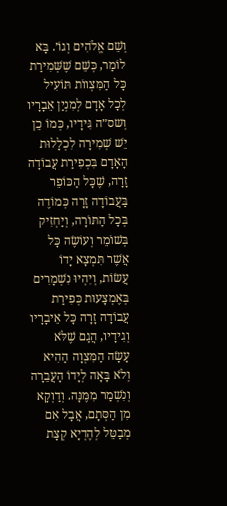וְשֵׁם אֱלֹהִים וְגוֹ׳. בָּא לוֹמַר, כְּשֵׁם שֶׁשְּׁמִירַת כָּל הַמִּצְווֹת תּוֹעִיל לְכָל אָדָם לְמִנְיַן אֵבָרָיו וְשס״ה גִּידָיו, כְּמוֹ כֵן יֵשׁ שְׁמִירָה לִכְלָלוּת הָאָדָם בִּכְפִירַת עֲבוֹדָה זָרָה, שֶׁכָּל הַכּוֹפֵר בַּעֲבוֹדָה זָרָה כְּמוֹדֶה בְּכָל הַתּוֹרָה, וְיַחְזִיק בְּשׁוֹמֵר וְעוֹשֶׂה כָּל אֲשֶׁר תִּמְצָא יָדוֹ עֲשׂוֹת, וְיִהְיוּ נִשְׁמָרִים בְּאֶמְצָעוּת כְּפִירַת עֲבוֹדָה זָרָה כָּל אֵיבָרָיו וְגִידָיו, הֲגַם שֶׁלֹּא עָשָׂה הַמִּצְוָה הַהִיא וְלֹא בָּאָה לְיָדוֹ הָעֲבֵרָה וְנִשְׁמַר מִמֶּנָּה. וְדַוְקָא מִן הַסְּתָם, אֲבָל אִם מְבַטֵּל לְהֶדְיָא קְצָת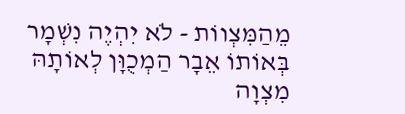מֵהַמִּצְווֹת - לֹא יִהְיֶה נִשְׁמָר בְּאוֹתוֹ אֵבָר הַמְכֻוָּן לְאוֹתָהּ מִצְוָה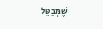שֶׁמְּבַטֵּל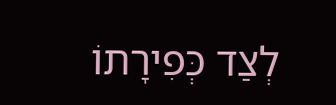לְצַד כְּפִירָתוֹ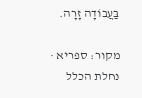בַּעֲבוֹדָה זָרָה.

מקור: ספריא · נחלת הכלל